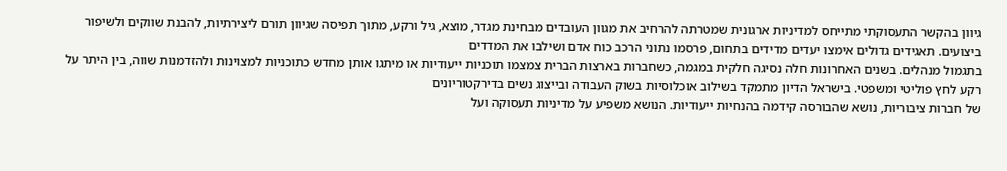גיוון בהקשר התעסוקתי מתייחס למדיניות ארגונית שמטרתה להרחיב את מגוון העובדים מבחינת מגדר, מוצא, גיל ורקע, מתוך תפיסה שגיוון תורם ליצירתיות, להבנת שווקים ולשיפור ביצועים. תאגידים גדולים אימצו יעדים מדידים בתחום, פרסמו נתוני הרכב כוח אדם ושילבו את המדדים
בתגמול מנהלים. בשנים האחרונות חלה נסיגה חלקית במגמה, כשחברות בארצות הברית צמצמו תוכניות ייעודיות או מיתגו אותן מחדש כתוכניות למצוינות ולהזדמנות שווה, בין היתר על רקע לחץ פוליטי ומשפטי. בישראל הדיון מתמקד בשילוב אוכלוסיות בשוק העבודה ובייצוג נשים בדירקטוריונים
של חברות ציבוריות, נושא שהבורסה קידמה בהנחיות ייעודיות. הנושא משפיע על מדיניות תעסוקה ועל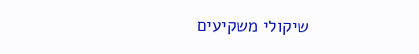שיקולי משקיעים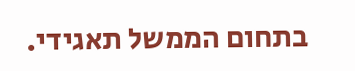בתחום הממשל תאגידי.